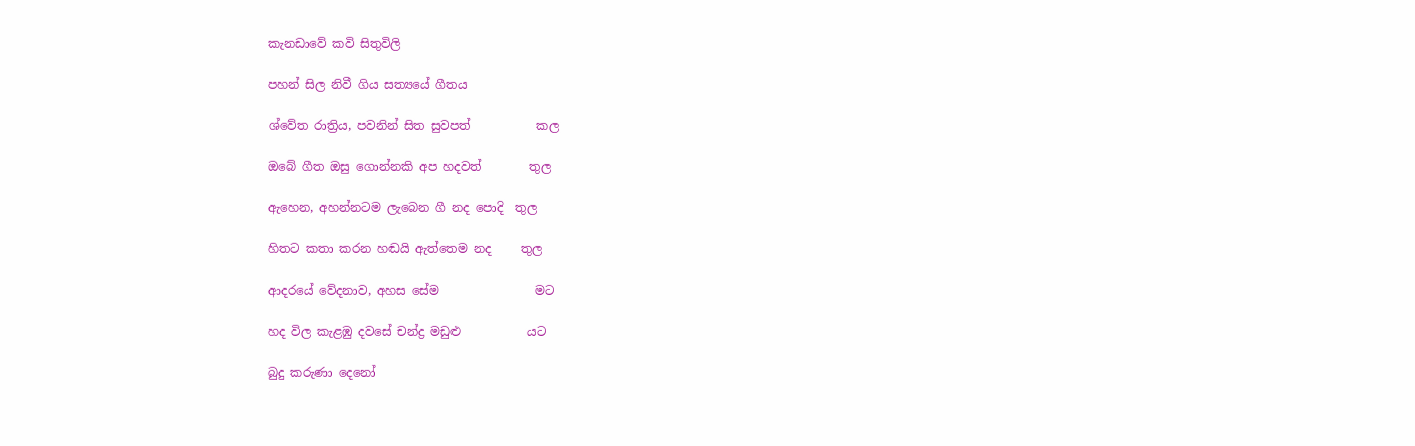කැනඩාවේ කවි සිතුවිලි

පහන් සිල නිවී ගිය සත්‍යයේ ගීතය

ශ්වේත රාත්‍රිය, පවනින් සිත සුවපත්           කල

ඔබේ ගීත ඔසු ගොන්නකි අප හදවත්        තුල

ඇහෙන, අහන්නටම ලැබෙන ගී නද පොදි  තුල

හිතට කතා කරන හඬයි ඇත්තෙම නද     තුල

ආදරයේ වේදනාව, අහස සේම                මට

හද විල කැළඹු දවසේ චන්ද්‍ර මඩුළු           යට

බුදු කරුණා දෙනෝ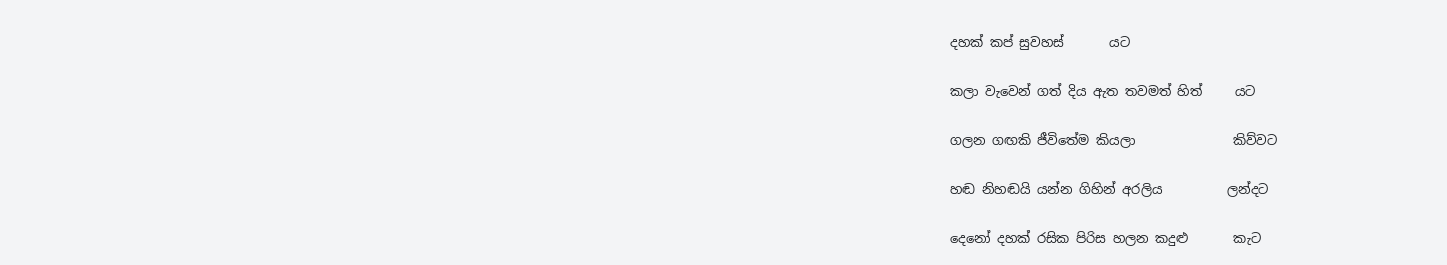දහක් කප් සුවහස්       යට

කලා වැවෙන් ගත් දිය ඇත තවමත් හිත්     යට

ගලන ගඟකි ජීවිතේම කියලා               කිව්වට

හඬ නිහඬයි යන්න ගිහින් අරලිය          ලන්දට

දෙනෝ දහක් රසික පිරිස හලන කදුළු       කැට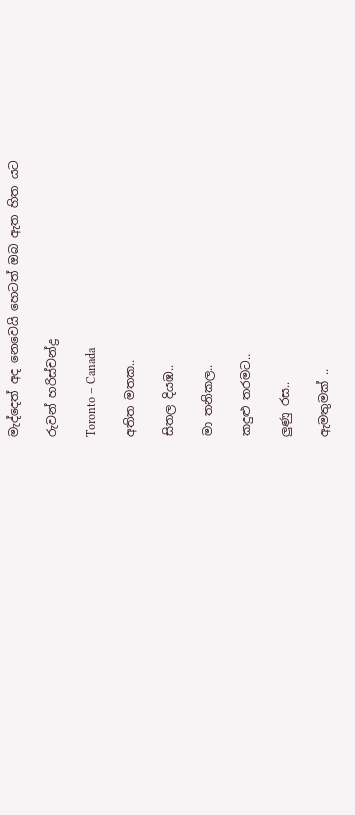මැද්දෙත් අද නෙවෙයි හෙටත් ඔබ ඇත හිත යට

රුවන් හරිස්චන්ද්‍ර

Toronto – Canada

අතිත මතක..

සිතල දියඹ..

මා තනිකල..

කදුළු තරමට..

ලුණු රස..

ඇමතුමක් ..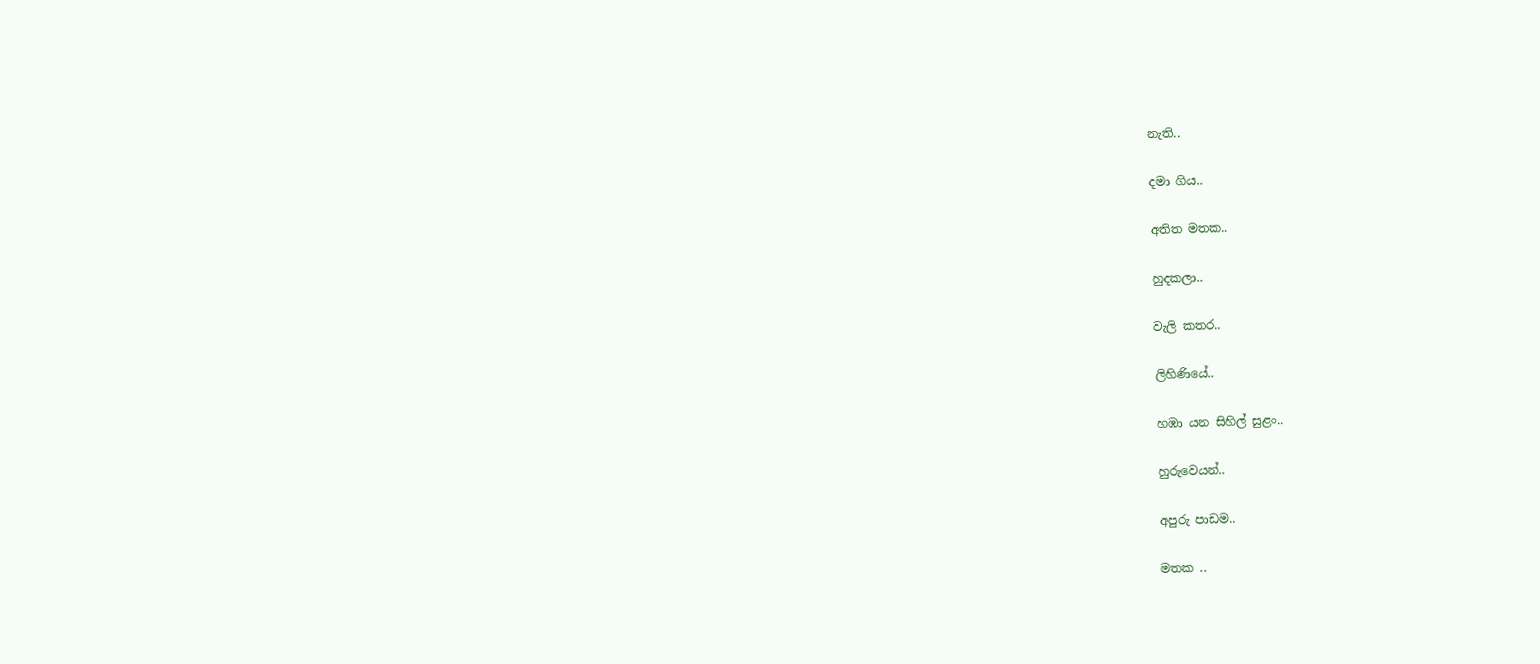නැති..

දමා ගිය..

අතිත මතක..

හුදකලා..

වැලි කතර..

ලිහිණියේ..

හඹා යන සිහිල් සුළං..

හුරුවෙයන්..

අපුරු පාඩම..

මතක ..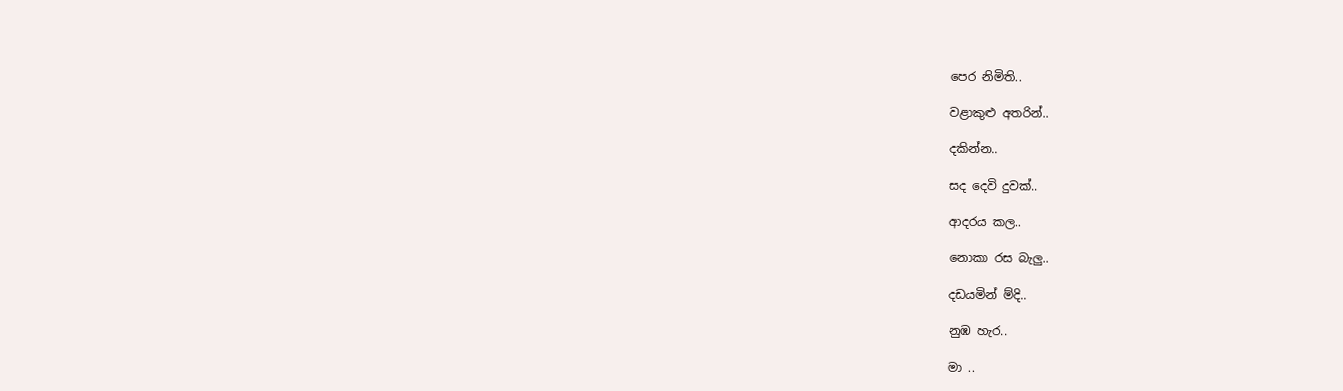පෙර නිමිති..

වළාකුළු අතරින්..

දකින්න..

සද දෙවි දුවක්..

ආදරය කල..

නොකා රස බැලු..

දඩයමින් ම්දි..

නුඹ හැර..

මා ..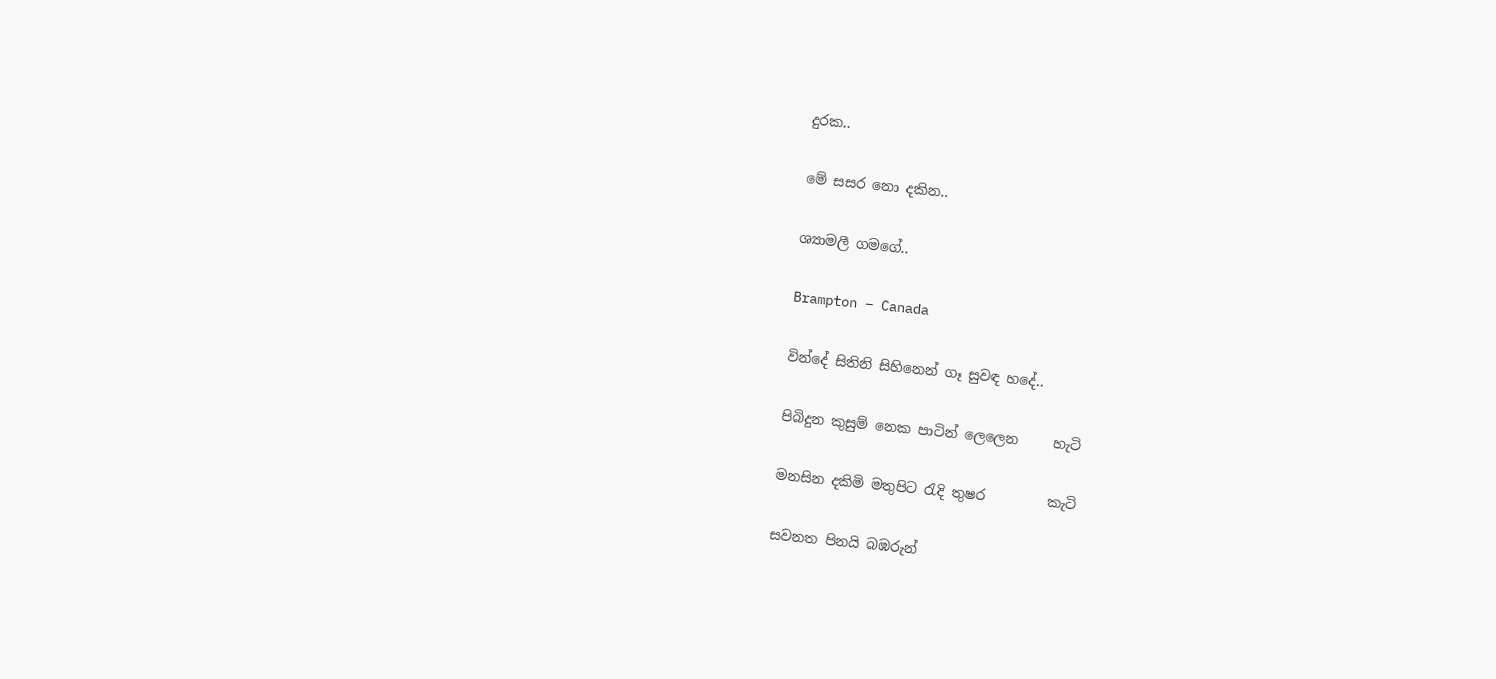දුරක..

මේ සසර නො දකින..

ශ්‍යාමලී ගමගේ..

Brampton – Canada

වින්දේ සිතිනි සිහිනෙන් ගෑ සුවඳ හදේ..

පිබිදුන කුසුම් නෙක පාටින් ලෙලෙන     හැටි

මනසින දකිමි මතුපිට රැදි තුෂර         කැටි

සවනත පිනයි බඹරුන්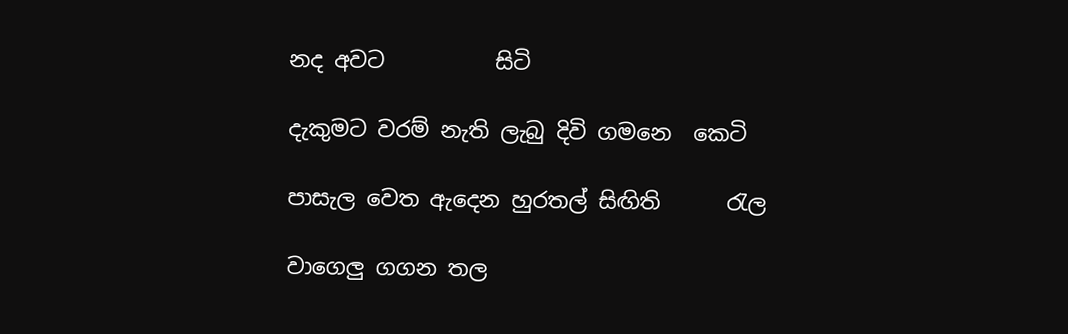නද අවට          සිටි

දැකුමට වරම් නැති ලැබු දිවි ගමනෙ  කෙටි

පාසැල වෙත ඇදෙන හුරතල් සිඟිති      රැල

වාගෙලු ගගන තල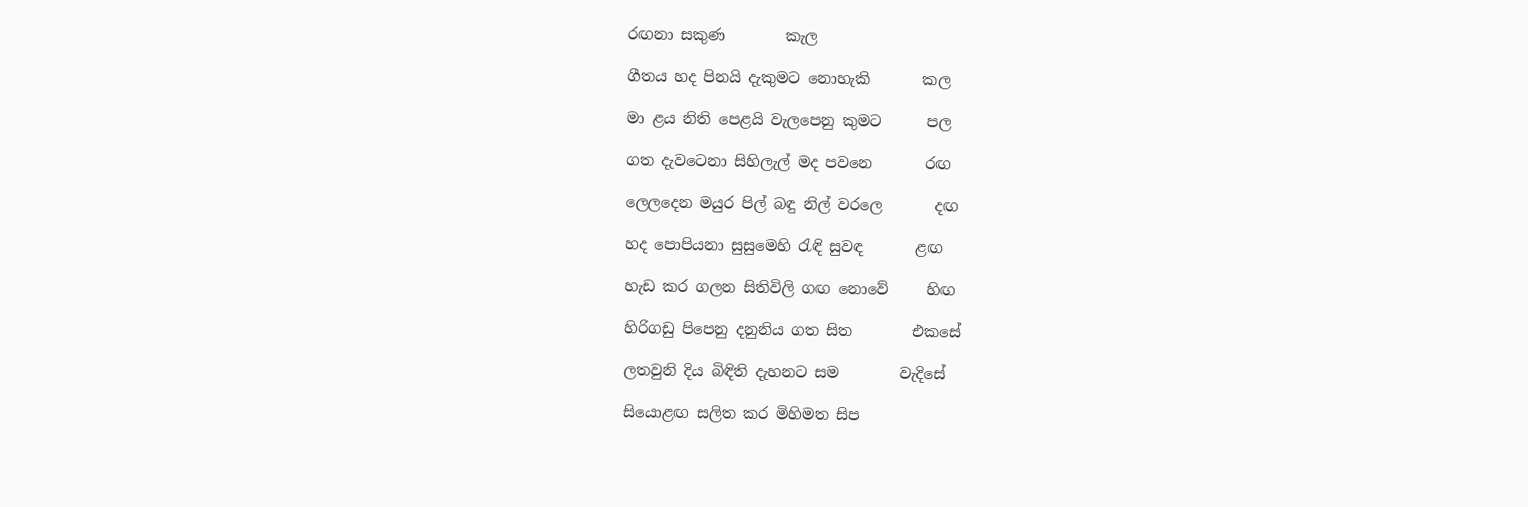රඟනා සකුණ        කැල

ගීතය හද පිනයි දැකුමට නොහැකි       කල

මා ළය නිති පෙළයි වැලපෙනු කුමට      පල

ගත දැවටෙනා සිහිලැල් මද පවනෙ       රඟ

ලෙලදෙන මයුර පිල් බඳු නිල් වරලෙ       දඟ

හද පොපියනා සුසුමෙහි රැඳි සුවඳ       ළඟ

හැඩ කර ගලන සිතිවිලි ගඟ නොවේ     හිඟ

හිරිගඩු පිපෙනු දනුනිය ගත සිත        එකසේ

ලතවුනි දිය බිඳිති දැහනට සම        වැදිසේ

සියොළඟ සලිත කර මිහිමත සිප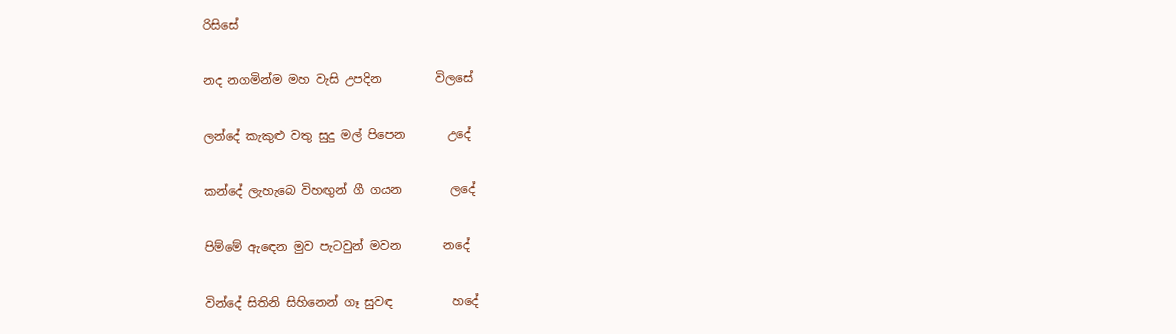රිසිසේ

නද නගමින්ම මහ වැසි උපදින         විලසේ

ලන්දේ කැකුළු වතු සුදු මල් පිපෙන       උදේ

කන්දේ ලැහැබෙ විහඟුන් ගී ගයන        ලදේ

පිම්මේ ඇඳෙන මුව පැටවුන් මවන       නදේ

වින්දේ සිතිනි සිහිනෙන් ගෑ සුවඳ          හදේ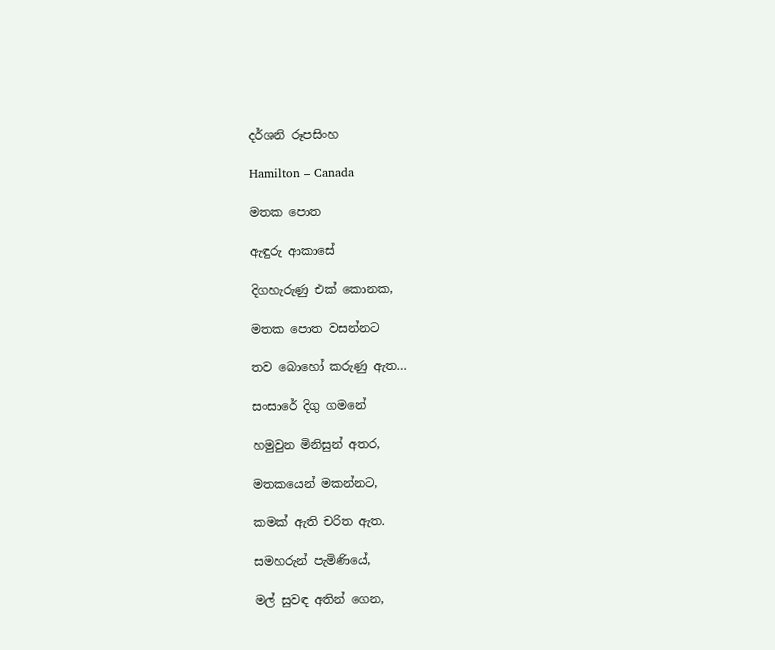දර්ශනි රූපසිංහ

Hamilton – Canada

මතක පොත

ඇඳුරු ආකාසේ

දිගහැරුණු එක් කොනක,

මතක පොත වසන්නට

තව බොහෝ කරුණු ඇත…

සංසාරේ දිගු ගමනේ

හමුවුන මිනිසුන් අතර,

මතකයෙන් මකන්නට,

කමක් ඇති චරිත ඇත.

සමහරුන් පැමිණියේ,

මල් සුවඳ අතින් ගෙන,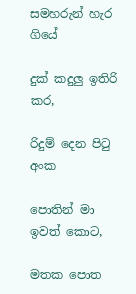සමහරුන් හැර ගියේ

දුක් කදුලු ඉතිරි කර,

රිදුම් දෙන පිටු අංක

පොතින් මා ඉවත් කොට,

මතක පොත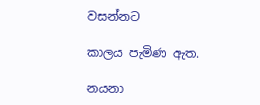වසන්නට

කාලය පැමිණ ඇත.

නයනා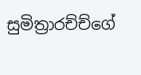සුමිත්‍රාරච්ච්ගේ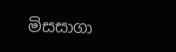මිසසාගා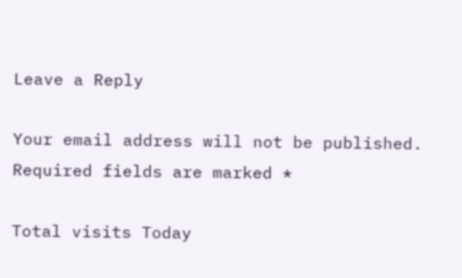Leave a Reply

Your email address will not be published. Required fields are marked *

Total visits Today